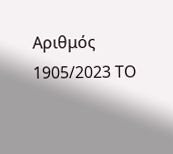Αριθμός 1905/2023 ΤΟ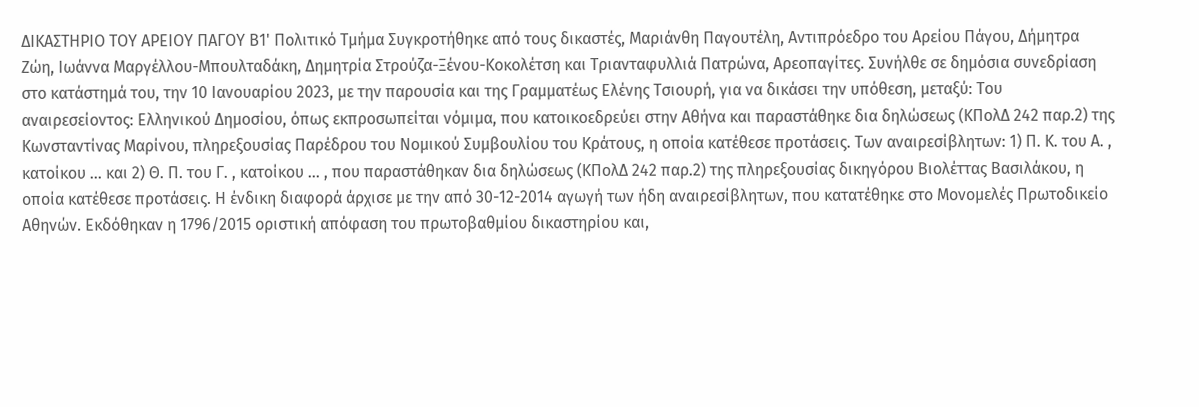ΔΙΚΑΣΤΗΡΙΟ ΤΟΥ ΑΡΕΙΟΥ ΠΑΓΟΥ Β1' Πολιτικό Τμήμα Συγκροτήθηκε από τους δικαστές, Μαριάνθη Παγουτέλη, Αντιπρόεδρο του Αρείου Πάγου, Δήμητρα Ζώη, Ιωάννα Μαργέλλου-Μπουλταδάκη, Δημητρία Στρούζα-Ξένου-Κοκολέτση και Τριανταφυλλιά Πατρώνα, Αρεοπαγίτες. Συνήλθε σε δημόσια συνεδρίαση στο κατάστημά του, την 10 Ιανουαρίου 2023, με την παρουσία και της Γραμματέως Ελένης Τσιουρή, για να δικάσει την υπόθεση, μεταξύ: Του αναιρεσείοντος: Ελληνικού Δημοσίου, όπως εκπροσωπείται νόμιμα, που κατοικοεδρεύει στην Αθήνα και παραστάθηκε δια δηλώσεως (ΚΠολΔ 242 παρ.2) της Κωνσταντίνας Μαρίνου, πληρεξουσίας Παρέδρου του Νομικού Συμβουλίου του Κράτους, η οποία κατέθεσε προτάσεις. Των αναιρεσίβλητων: 1) Π. Κ. του Α. , κατοίκου ... και 2) Θ. Π. του Γ. , κατοίκου ... , που παραστάθηκαν δια δηλώσεως (ΚΠολΔ 242 παρ.2) της πληρεξουσίας δικηγόρου Βιολέττας Βασιλάκου, η οποία κατέθεσε προτάσεις. Η ένδικη διαφορά άρχισε με την από 30-12-2014 αγωγή των ήδη αναιρεσίβλητων, που κατατέθηκε στο Μονομελές Πρωτοδικείο Αθηνών. Εκδόθηκαν η 1796/2015 οριστική απόφαση του πρωτοβαθμίου δικαστηρίου και,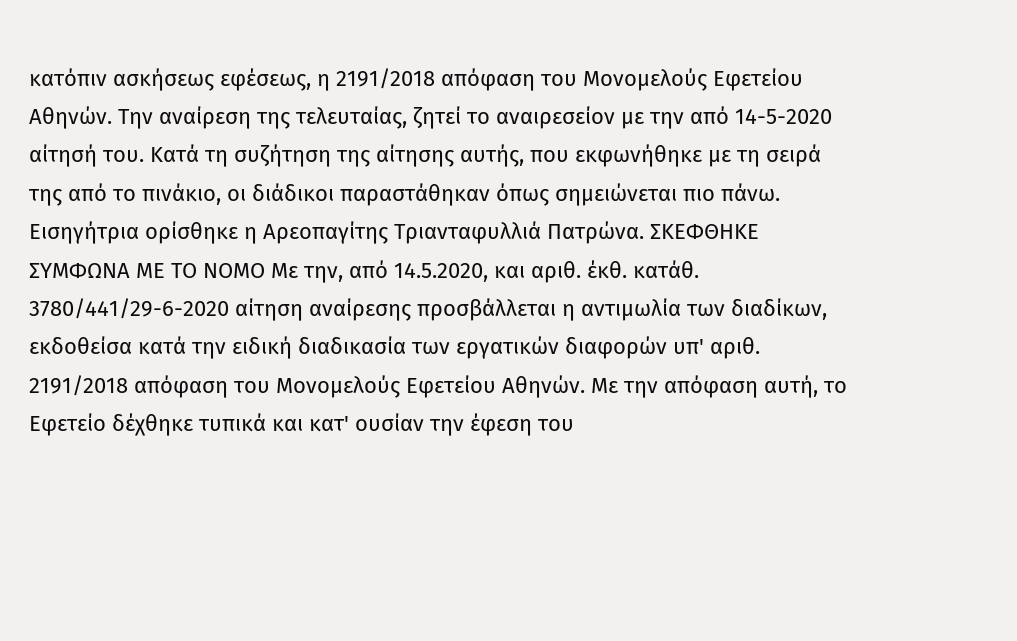κατόπιν ασκήσεως εφέσεως, η 2191/2018 απόφαση του Μονομελούς Εφετείου Αθηνών. Την αναίρεση της τελευταίας, ζητεί το αναιρεσείον με την από 14-5-2020 αίτησή του. Κατά τη συζήτηση της αίτησης αυτής, που εκφωνήθηκε με τη σειρά της από το πινάκιο, οι διάδικοι παραστάθηκαν όπως σημειώνεται πιο πάνω. Εισηγήτρια ορίσθηκε η Αρεοπαγίτης Τριανταφυλλιά Πατρώνα. ΣΚΕΦΘΗΚΕ ΣΥΜΦΩΝΑ ΜΕ ΤΟ ΝΟΜΟ Με την, από 14.5.2020, και αριθ. έκθ. κατάθ. 3780/441/29-6-2020 αίτηση αναίρεσης προσβάλλεται η αντιμωλία των διαδίκων, εκδοθείσα κατά την ειδική διαδικασία των εργατικών διαφορών υπ' αριθ. 2191/2018 απόφαση του Μονομελούς Εφετείου Αθηνών. Με την απόφαση αυτή, το Εφετείο δέχθηκε τυπικά και κατ' ουσίαν την έφεση του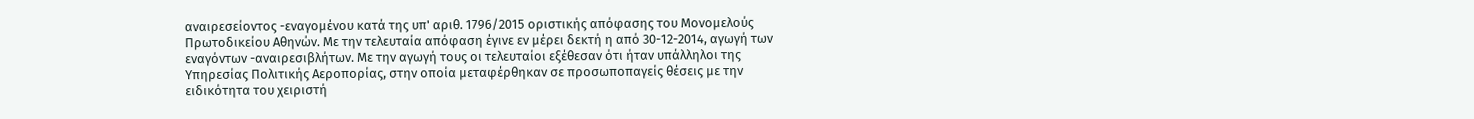αναιρεσείοντος -εναγομένου κατά της υπ' αριθ. 1796/2015 οριστικής απόφασης του Μονομελούς Πρωτοδικείου Αθηνών. Με την τελευταία απόφαση έγινε εν μέρει δεκτή η από 30-12-2014, αγωγή των εναγόντων -αναιρεσιβλήτων. Με την αγωγή τους οι τελευταίοι εξέθεσαν ότι ήταν υπάλληλοι της Υπηρεσίας Πολιτικής Αεροπορίας, στην οποία μεταφέρθηκαν σε προσωποπαγείς θέσεις με την ειδικότητα του χειριστή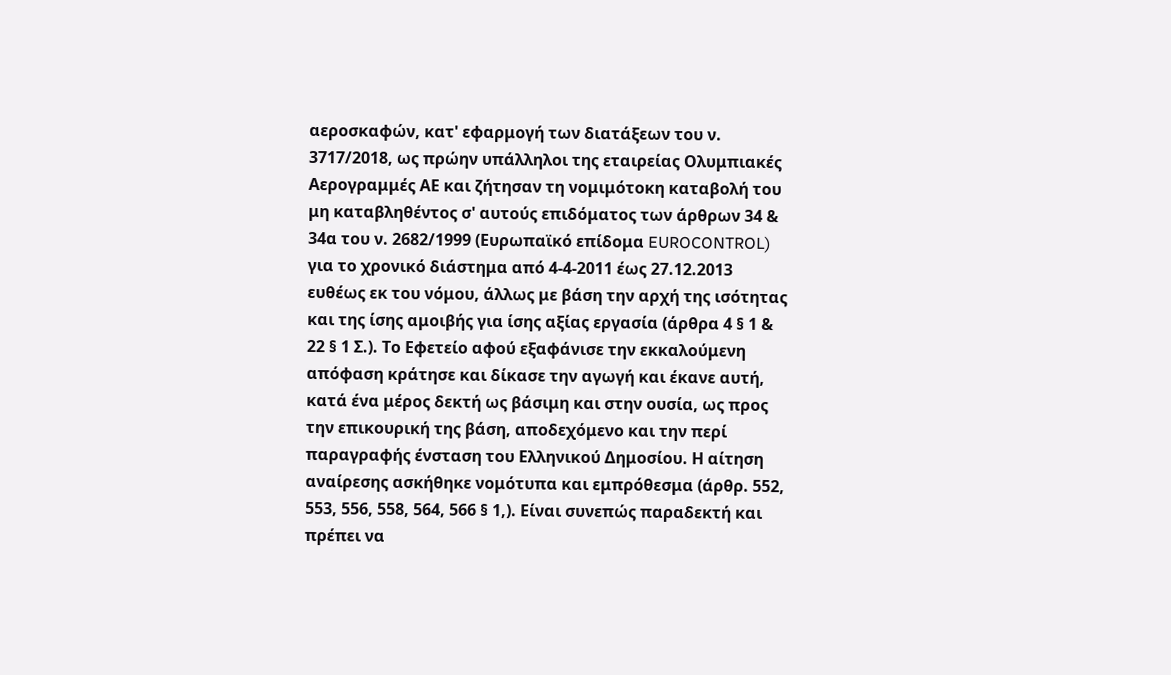αεροσκαφών, κατ' εφαρμογή των διατάξεων του ν. 3717/2018, ως πρώην υπάλληλοι της εταιρείας Ολυμπιακές Αερογραμμές ΑΕ και ζήτησαν τη νομιμότοκη καταβολή του μη καταβληθέντος σ' αυτούς επιδόματος των άρθρων 34 & 34α του ν. 2682/1999 (Ευρωπαϊκό επίδομα EUROCONTROL) για το χρονικό διάστημα από 4-4-2011 έως 27.12.2013 ευθέως εκ του νόμου, άλλως με βάση την αρχή της ισότητας και της ίσης αμοιβής για ίσης αξίας εργασία (άρθρα 4 § 1 & 22 § 1 Σ.). Το Εφετείο αφού εξαφάνισε την εκκαλούμενη απόφαση κράτησε και δίκασε την αγωγή και έκανε αυτή, κατά ένα μέρος δεκτή ως βάσιμη και στην ουσία, ως προς την επικουρική της βάση, αποδεχόμενο και την περί παραγραφής ένσταση του Ελληνικού Δημοσίου. Η αίτηση αναίρεσης ασκήθηκε νομότυπα και εμπρόθεσμα (άρθρ. 552, 553, 556, 558, 564, 566 § 1,). Είναι συνεπώς παραδεκτή και πρέπει να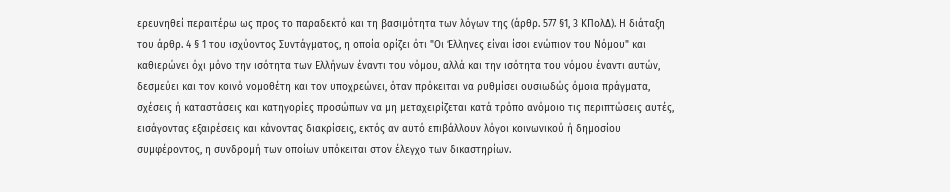ερευνηθεί περαιτέρω ως προς το παραδεκτό και τη βασιμότητα των λόγων της (άρθρ. 577 §1, 3 ΚΠολΔ). Η διάταξη του άρθρ. 4 § 1 του ισχύοντος Συντάγματος, η οποία ορίζει ότι "Οι Έλληνες είναι ίσοι ενώπιον του Νόμου" και καθιερώνει όχι μόνο την ισότητα των Ελλήνων έναντι του νόμου, αλλά και την ισότητα του νόμου έναντι αυτών, δεσμεύει και τον κοινό νομοθέτη και τον υποχρεώνει, όταν πρόκειται να ρυθμίσει ουσιωδώς όμοια πράγματα, σχέσεις ή καταστάσεις και κατηγορίες προσώπων να μη μεταχειρίζεται κατά τρόπο ανόμοιο τις περιπτώσεις αυτές, εισάγοντας εξαιρέσεις και κάνοντας διακρίσεις, εκτός αν αυτό επιβάλλουν λόγοι κοινωνικού ή δημοσίου συμφέροντος, η συνδρομή των οποίων υπόκειται στον έλεγχο των δικαστηρίων.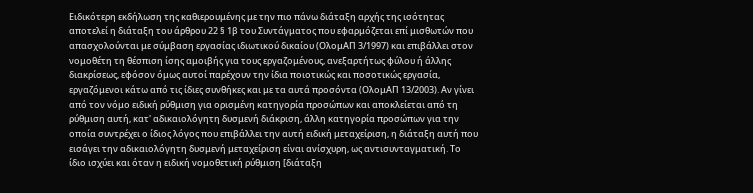Ειδικότερη εκδήλωση της καθιερουμένης με την πιο πάνω διάταξη αρχής της ισότητας αποτελεί η διάταξη του άρθρου 22 § 1β του Συντάγματος που εφαρμόζεται επί μισθωτών που απασχολούνται με σύμβαση εργασίας ιδιωτικού δικαίου (ΟλομΑΠ 3/1997) και επιβάλλει στον νομοθέτη τη θέσπιση ίσης αμοιβής για τους εργαζομένους, ανεξαρτήτως φύλου ή άλλης διακρίσεως, εφόσον όμως αυτοί παρέχουν την ίδια ποιοτικώς και ποσοτικώς εργασία, εργαζόμενοι κάτω από τις ίδιες συνθήκες και με τα αυτά προσόντα (ΟλομΑΠ 13/2003). Αν γίνει από τον νόμο ειδική ρύθμιση για ορισμένη κατηγορία προσώπων και αποκλείεται από τη ρύθμιση αυτή, κατ' αδικαιολόγητη δυσμενή διάκριση, άλλη κατηγορία προσώπων για την οποία συντρέχει ο ίδιος λόγος που επιβάλλει την αυτή ειδική μεταχείριση, η διάταξη αυτή που εισάγει την αδικαιολόγητη δυσμενή μεταχείριση είναι ανίσχυρη, ως αντισυνταγματική. Το ίδιο ισχύει και όταν η ειδική νομοθετική ρύθμιση [διάταξη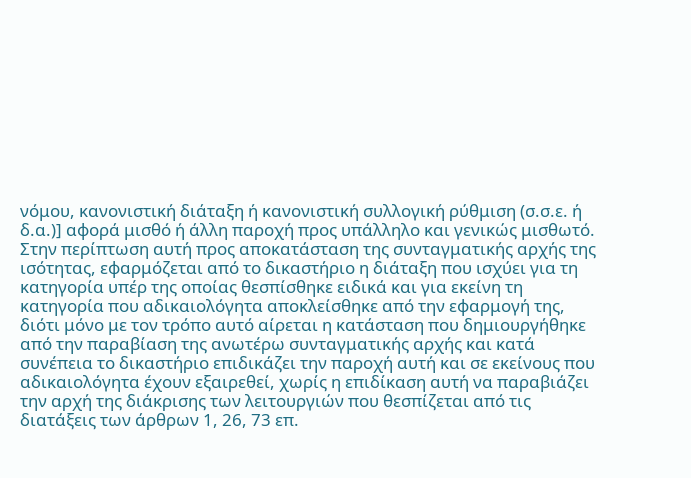νόμου, κανονιστική διάταξη ή κανονιστική συλλογική ρύθμιση (σ.σ.ε. ή δ.α.)] αφορά μισθό ή άλλη παροχή προς υπάλληλο και γενικώς μισθωτό. Στην περίπτωση αυτή προς αποκατάσταση της συνταγματικής αρχής της ισότητας, εφαρμόζεται από το δικαστήριο η διάταξη που ισχύει για τη κατηγορία υπέρ της οποίας θεσπίσθηκε ειδικά και για εκείνη τη κατηγορία που αδικαιολόγητα αποκλείσθηκε από την εφαρμογή της, διότι μόνο με τον τρόπο αυτό αίρεται η κατάσταση που δημιουργήθηκε από την παραβίαση της ανωτέρω συνταγματικής αρχής και κατά συνέπεια το δικαστήριο επιδικάζει την παροχή αυτή και σε εκείνους που αδικαιολόγητα έχουν εξαιρεθεί, χωρίς η επιδίκαση αυτή να παραβιάζει την αρχή της διάκρισης των λειτουργιών που θεσπίζεται από τις διατάξεις των άρθρων 1, 26, 73 επ.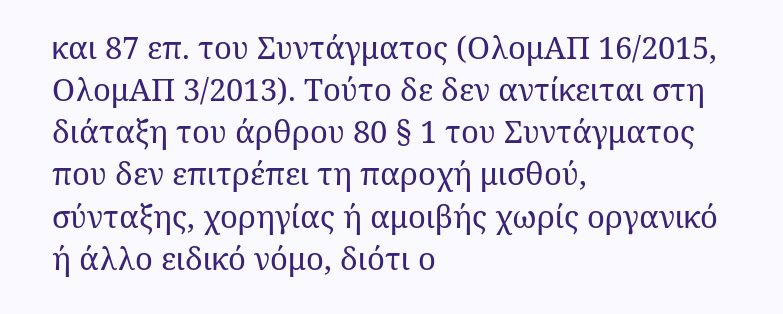και 87 επ. του Συντάγματος (ΟλομΑΠ 16/2015, ΟλομΑΠ 3/2013). Τούτο δε δεν αντίκειται στη διάταξη του άρθρου 80 § 1 του Συντάγματος που δεν επιτρέπει τη παροχή μισθού, σύνταξης, χορηγίας ή αμοιβής χωρίς οργανικό ή άλλο ειδικό νόμο, διότι ο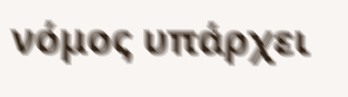νόμος υπάρχει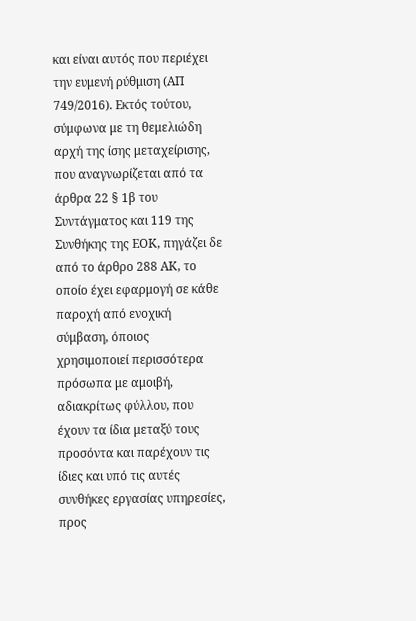και είναι αυτός που περιέχει την ευμενή ρύθμιση (ΑΠ 749/2016). Εκτός τούτου, σύμφωνα με τη θεμελιώδη αρχή της ίσης μεταχείρισης, που αναγνωρίζεται από τα άρθρα 22 § 1β του Συντάγματος και 119 της Συνθήκης της ΕΟΚ, πηγάζει δε από το άρθρο 288 ΑΚ, το οποίο έχει εφαρμογή σε κάθε παροχή από ενοχική σύμβαση, όποιος χρησιμοποιεί περισσότερα πρόσωπα με αμοιβή, αδιακρίτως φύλλου, που έχουν τα ίδια μεταξύ τους προσόντα και παρέχουν τις ίδιες και υπό τις αυτές συνθήκες εργασίας υπηρεσίες, προς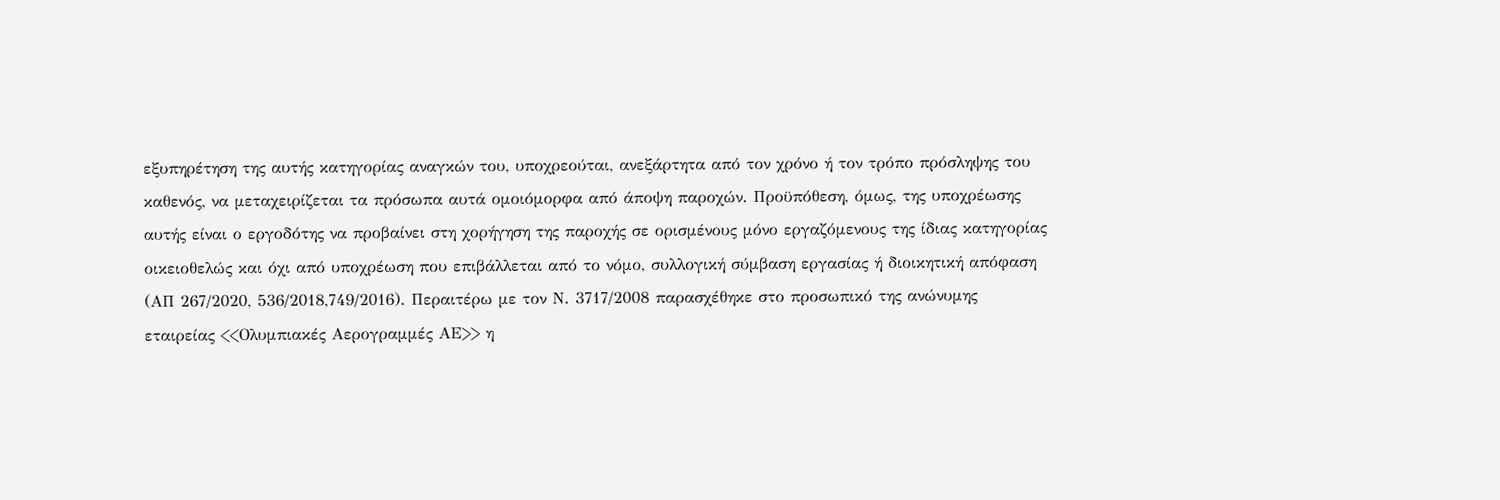εξυπηρέτηση της αυτής κατηγορίας αναγκών του, υποχρεούται, ανεξάρτητα από τον χρόνο ή τον τρόπο πρόσληψης του καθενός, να μεταχειρίζεται τα πρόσωπα αυτά ομοιόμορφα από άποψη παροχών. Προϋπόθεση, όμως, της υποχρέωσης αυτής είναι ο εργοδότης να προβαίνει στη χορήγηση της παροχής σε ορισμένους μόνο εργαζόμενους της ίδιας κατηγορίας οικειοθελώς και όχι από υποχρέωση που επιβάλλεται από το νόμο, συλλογική σύμβαση εργασίας ή διοικητική απόφαση (ΑΠ 267/2020, 536/2018,749/2016). Περαιτέρω με τον Ν. 3717/2008 παρασχέθηκε στο προσωπικό της ανώνυμης εταιρείας <<Ολυμπιακές Αερογραμμές ΑΕ>> η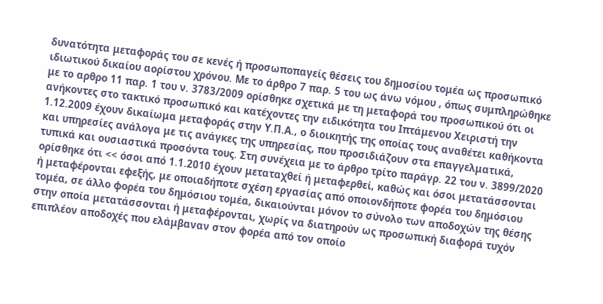δυνατότητα μεταφοράς του σε κενές ή προσωποπαγείς θέσεις του δημοσίου τομέα ως προσωπικό ιδιωτικού δικαίου αορίστου χρόνου. Με το άρθρο 7 παρ. 5 του ως άνω νόμου , όπως συμπληρώθηκε με το αρθρο 11 παρ. 1 του ν. 3783/2009 ορίσθηκε σχετικά με τη μεταφορά του προσωπικού ότι οι ανήκοντες στο τακτικό προσωπικό και κατέχοντες την ειδικότητα του Ιπτάμενου Χειριστή την 1.12.2009 έχουν δικαίωμα μεταφοράς στην Υ.Π.Α., ο διοικητής της οποίας τους αναθέτει καθήκοντα και υπηρεσίες ανάλογα με τις ανάγκες της υπηρεσίας, που προσιδιάζουν στα επαγγελματικά, τυπικά και ουσιαστικά προσόντα τους. Στη συνέχεια με το άρθρο τρίτο παράγρ. 22 του ν. 3899/2020 ορίσθηκε ότι << όσοι από 1.1.2010 έχουν μεταταχθεί ή μεταφερθεί, καθώς και όσοι μετατάσσονται ή μεταφέρονται εφεξής, με οποιαδήποτε σχέση εργασίας από οποιονδήποτε φορέα του δημόσιου τομέα, σε άλλο φορέα του δημόσιου τομέα, δικαιούνται μόνον το σύνολο των αποδοχών της θέσης στην οποία μετατάσσονται ή μεταφέρονται, χωρίς να διατηρούν ως προσωπική διαφορά τυχόν επιπλέον αποδοχές που ελάμβαναν στον φορέα από τον οποίο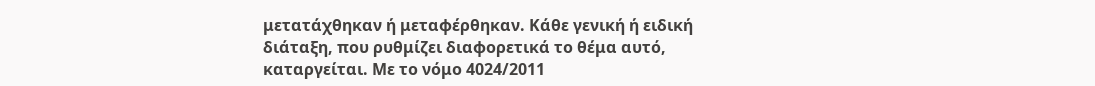μετατάχθηκαν ή μεταφέρθηκαν. Κάθε γενική ή ειδική διάταξη, που ρυθμίζει διαφορετικά το θέμα αυτό, καταργείται. Με το νόμο 4024/2011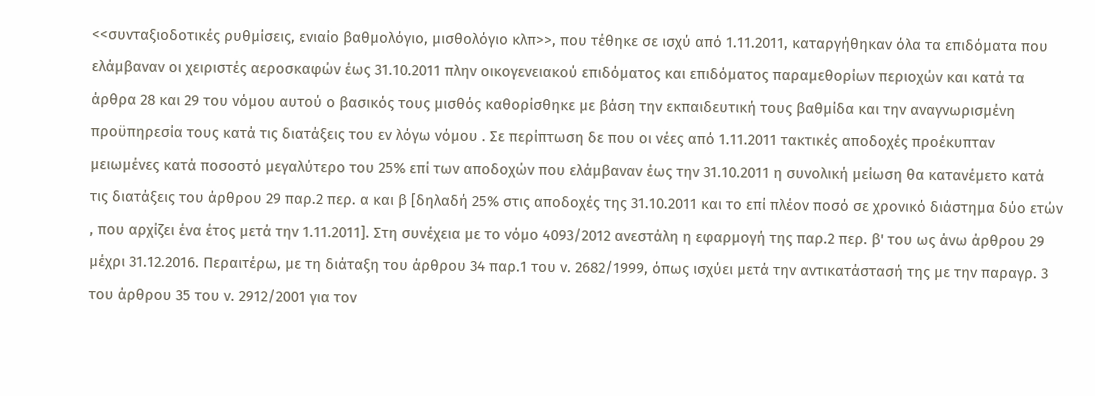<<συνταξιοδοτικές ρυθμίσεις, ενιαίο βαθμολόγιο, μισθολόγιο κλπ>>, που τέθηκε σε ισχύ από 1.11.2011, καταργήθηκαν όλα τα επιδόματα που ελάμβαναν οι χειριστές αεροσκαφών έως 31.10.2011 πλην οικογενειακού επιδόματος και επιδόματος παραμεθορίων περιοχών και κατά τα άρθρα 28 και 29 του νόμου αυτού ο βασικός τους μισθός καθορίσθηκε με βάση την εκπαιδευτική τους βαθμίδα και την αναγνωρισμένη προϋπηρεσία τους κατά τις διατάξεις του εν λόγω νόμου . Σε περίπτωση δε που οι νέες από 1.11.2011 τακτικές αποδοχές προέκυπταν μειωμένες κατά ποσοστό μεγαλύτερο του 25% επί των αποδοχών που ελάμβαναν έως την 31.10.2011 η συνολική μείωση θα κατανέμετο κατά τις διατάξεις του άρθρου 29 παρ.2 περ. α και β [δηλαδή 25% στις αποδοχές της 31.10.2011 και το επί πλέον ποσό σε χρονικό διάστημα δύο ετών , που αρχίζει ένα έτος μετά την 1.11.2011]. Στη συνέχεια με το νόμο 4093/2012 ανεστάλη η εφαρμογή της παρ.2 περ. β' του ως άνω άρθρου 29 μέχρι 31.12.2016. Περαιτέρω, με τη διάταξη του άρθρου 34 παρ.1 του ν. 2682/1999, όπως ισχύει μετά την αντικατάστασή της με την παραγρ. 3 του άρθρου 35 του ν. 2912/2001 για τον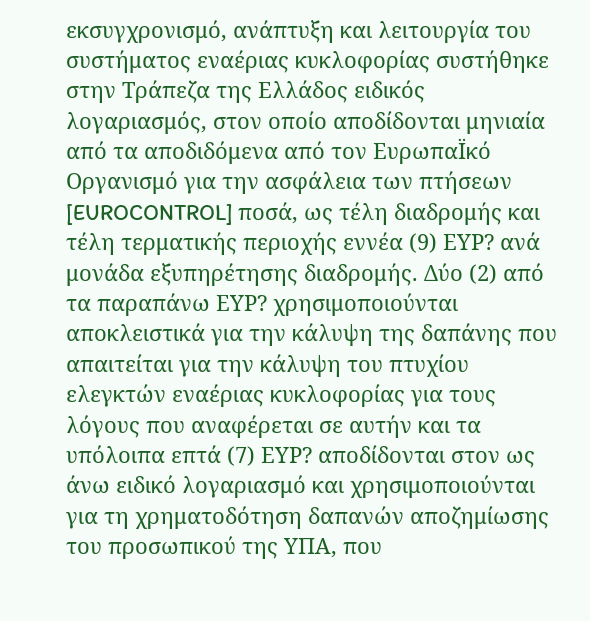εκσυγχρονισμό, ανάπτυξη και λειτουργία του συστήματος εναέριας κυκλοφορίας συστήθηκε στην Τράπεζα της Ελλάδος ειδικός λογαριασμός, στον οποίο αποδίδονται μηνιαία από τα αποδιδόμενα από τον ΕυρωπαΪκό Οργανισμό για την ασφάλεια των πτήσεων [EUROCONTROL] ποσά, ως τέλη διαδρομής και τέλη τερματικής περιοχής εννέα (9) ΕΥΡ? ανά μονάδα εξυπηρέτησης διαδρομής. Δύο (2) από τα παραπάνω ΕΥΡ? χρησιμοποιούνται αποκλειστικά για την κάλυψη της δαπάνης που απαιτείται για την κάλυψη του πτυχίου ελεγκτών εναέριας κυκλοφορίας για τους λόγους που αναφέρεται σε αυτήν και τα υπόλοιπα επτά (7) ΕΥΡ? αποδίδονται στον ως άνω ειδικό λογαριασμό και χρησιμοποιούνται για τη χρηματοδότηση δαπανών αποζημίωσης του προσωπικού της ΥΠΑ, που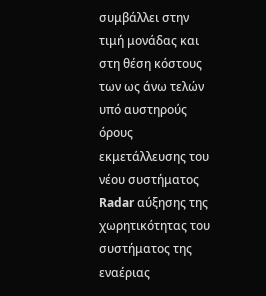συμβάλλει στην τιμή μονάδας και στη θέση κόστους των ως άνω τελών υπό αυστηρούς όρους εκμετάλλευσης του νέου συστήματος Radar αύξησης της χωρητικότητας του συστήματος της εναέριας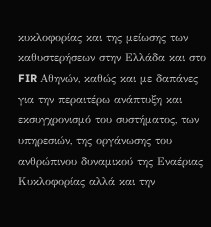κυκλοφορίας και της μείωσης των καθυστερήσεων στην Ελλάδα και στο FIR Αθηνών, καθώς και με δαπάνες για την περαιτέρω ανάπτυξη και εκσυγχρονισμό του συστήματος, των υπηρεσιών, της οργάνωσης του ανθρώπινου δυναμικού της Εναέριας Κυκλοφορίας αλλά και την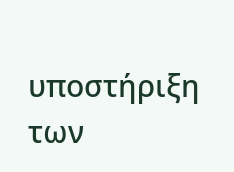υποστήριξη των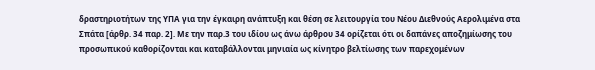δραστηριοτήτων της ΥΠΑ για την έγκαιρη ανάπτυξη και θέση σε λειτουργία του Νέου Διεθνούς Αερολιμένα στα Σπάτα [άρθρ. 34 παρ. 2]. Με την παρ.3 του ιδίου ως άνω άρθρου 34 ορίζεται ότι οι δαπάνες αποζημίωσης του προσωπικού καθορίζονται και καταβάλλονται μηνιαία ως κίνητρο βελτίωσης των παρεχομένων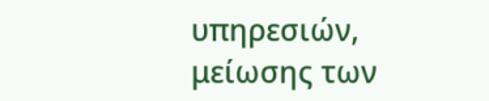υπηρεσιών, μείωσης των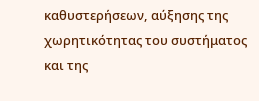καθυστερήσεων, αύξησης της χωρητικότητας του συστήματος και της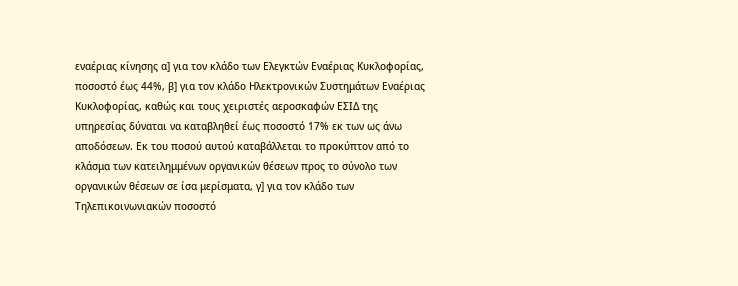εναέριας κίνησης α] για τον κλάδο των Ελεγκτών Εναέριας Κυκλοφορίας, ποσοστό έως 44%, β] για τον κλάδο Ηλεκτρονικών Συστημάτων Εναέριας Κυκλοφορίας, καθώς και τους χειριστές αεροσκαφών ΕΣΙΔ της υπηρεσίας δύναται να καταβληθεί έως ποσοστό 17% εκ των ως άνω αποδόσεων. Εκ του ποσού αυτού καταβάλλεται το προκύπτον από το κλάσμα των κατειλημμένων οργανικών θέσεων προς το σύνολο των οργανικών θέσεων σε ίσα μερίσματα, γ] για τον κλάδο των Τηλεπικοινωνιακών ποσοστό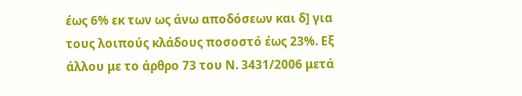έως 6% εκ των ως άνω αποδόσεων και δ] για τους λοιπούς κλάδους ποσοστό έως 23%. Εξ άλλου με το άρθρο 73 του Ν. 3431/2006 μετά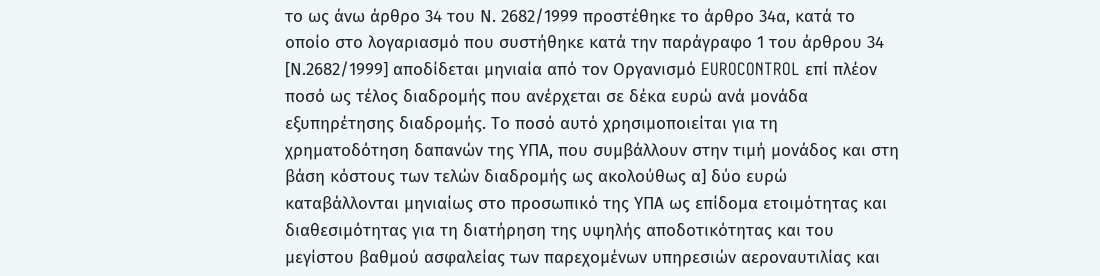το ως άνω άρθρο 34 του Ν. 2682/1999 προστέθηκε το άρθρο 34α, κατά το οποίο στο λογαριασμό που συστήθηκε κατά την παράγραφο 1 του άρθρου 34 [Ν.2682/1999] αποδίδεται μηνιαία από τον Οργανισμό EUROCONTROL επί πλέον ποσό ως τέλος διαδρομής που ανέρχεται σε δέκα ευρώ ανά μονάδα εξυπηρέτησης διαδρομής. Το ποσό αυτό χρησιμοποιείται για τη χρηματοδότηση δαπανών της ΥΠΑ, που συμβάλλουν στην τιμή μονάδος και στη βάση κόστους των τελών διαδρομής ως ακολούθως α] δύο ευρώ καταβάλλονται μηνιαίως στο προσωπικό της ΥΠΑ ως επίδομα ετοιμότητας και διαθεσιμότητας για τη διατήρηση της υψηλής αποδοτικότητας και του μεγίστου βαθμού ασφαλείας των παρεχομένων υπηρεσιών αεροναυτιλίας και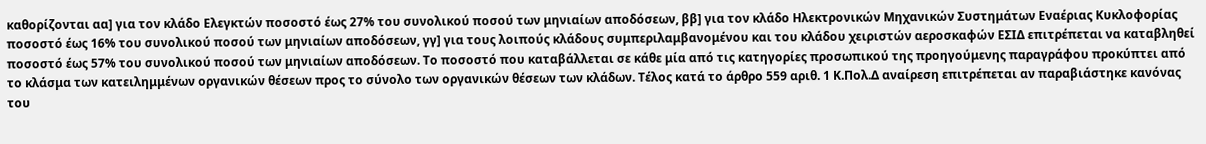καθορίζονται αα] για τον κλάδο Ελεγκτών ποσοστό έως 27% του συνολικού ποσού των μηνιαίων αποδόσεων, ββ] για τον κλάδο Ηλεκτρονικών Μηχανικών Συστημάτων Εναέριας Κυκλοφορίας ποσοστό έως 16% του συνολικού ποσού των μηνιαίων αποδόσεων, γγ] για τους λοιπούς κλάδους συμπεριλαμβανομένου και του κλάδου χειριστών αεροσκαφών ΕΣΙΔ επιτρέπεται να καταβληθεί ποσοστό έως 57% του συνολικού ποσού των μηνιαίων αποδόσεων. Το ποσοστό που καταβάλλεται σε κάθε μία από τις κατηγορίες προσωπικού της προηγούμενης παραγράφου προκύπτει από το κλάσμα των κατειλημμένων οργανικών θέσεων προς το σύνολο των οργανικών θέσεων των κλάδων. Τέλος κατά το άρθρο 559 αριθ. 1 Κ.Πολ.Δ αναίρεση επιτρέπεται αν παραβιάστηκε κανόνας του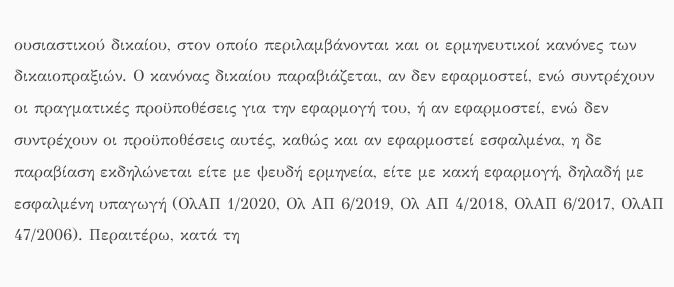ουσιαστικού δικαίου, στον οποίο περιλαμβάνονται και οι ερμηνευτικοί κανόνες των δικαιοπραξιών. Ο κανόνας δικαίου παραβιάζεται, αν δεν εφαρμοστεί, ενώ συντρέχουν οι πραγματικές προϋποθέσεις για την εφαρμογή του, ή αν εφαρμοστεί, ενώ δεν συντρέχουν οι προϋποθέσεις αυτές, καθώς και αν εφαρμοστεί εσφαλμένα, η δε παραβίαση εκδηλώνεται είτε με ψευδή ερμηνεία, είτε με κακή εφαρμογή, δηλαδή με εσφαλμένη υπαγωγή (ΟλΑΠ 1/2020, Ολ ΑΠ 6/2019, Ολ ΑΠ 4/2018, ΟλΑΠ 6/2017, ΟλΑΠ 47/2006). Περαιτέρω, κατά τη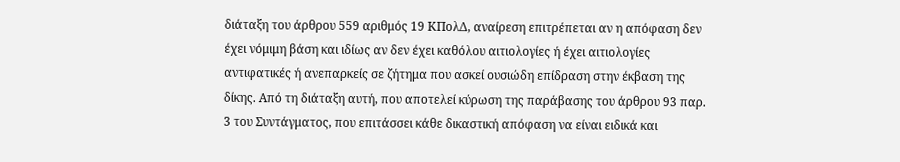διάταξη του άρθρου 559 αριθμός 19 ΚΠολΔ, αναίρεση επιτρέπεται αν η απόφαση δεν έχει νόμιμη βάση και ιδίως αν δεν έχει καθόλου αιτιολογίες ή έχει αιτιολογίες αντιφατικές ή ανεπαρκείς σε ζήτημα που ασκεί ουσιώδη επίδραση στην έκβαση της δίκης. Από τη διάταξη αυτή, που αποτελεί κύρωση της παράβασης του άρθρου 93 παρ. 3 του Συντάγματος, που επιτάσσει κάθε δικαστική απόφαση να είναι ειδικά και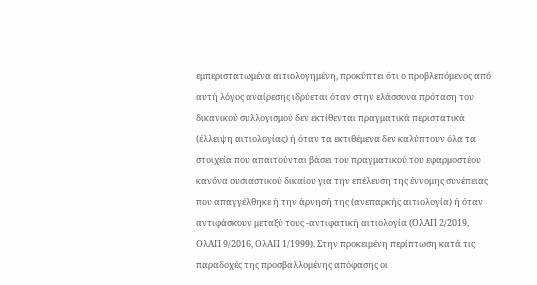εμπεριστατωμένα αιτιολογημένη, προκύπτει ότι ο προβλεπόμενος από αυτή λόγος αναίρεσης ιδρύεται όταν στην ελάσσονα πρόταση του δικανικού συλλογισμού δεν εκτίθενται πραγματικά περιστατικά (έλλειψη αιτιολογίας) ή όταν τα εκτιθέμενα δεν καλύπτουν όλα τα στοιχεία που απαιτούνται βάσει του πραγματικού του εφαρμοστέου κανόνα ουσιαστικού δικαίου για την επέλευση της έννομης συνέπειας που απαγγέλθηκε ή την άρνησή της (ανεπαρκής αιτιολογία) ή όταν αντιφάσκουν μεταξύ τους -αντιφατική αιτιολογία (ΟλΑΠ 2/2019, ΟλΑΠ 9/2016, ΟλΑΠ 1/1999). Στην προκειμένη περίπτωση κατά τις παραδοχές της προσβαλλομένης απόφασης οι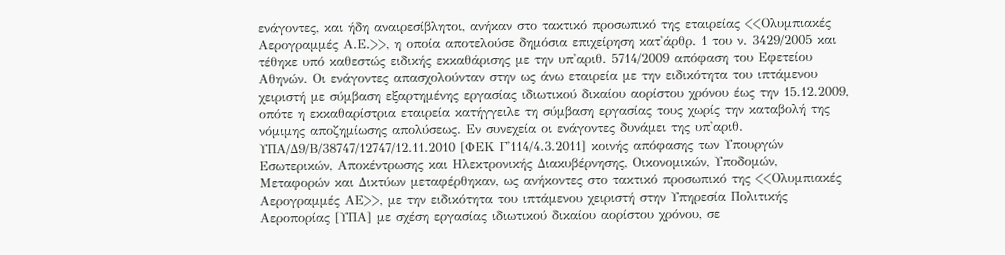ενάγοντες, και ήδη αναιρεσίβλητοι, ανήκαν στο τακτικό προσωπικό της εταιρείας <<Ολυμπιακές Αερογραμμές Α.Ε.>>, η οποία αποτελούσε δημόσια επιχείρηση κατ'άρθρ. 1 του ν. 3429/2005 και τέθηκε υπό καθεστώς ειδικής εκκαθάρισης με την υπ'αριθ. 5714/2009 απόφαση του Εφετείου Αθηνών. Οι ενάγοντες απασχολούνταν στην ως άνω εταιρεία με την ειδικότητα του ιπτάμενου χειριστή με σύμβαση εξαρτημένης εργασίας ιδιωτικού δικαίου αορίστου χρόνου έως την 15.12.2009, οπότε η εκκαθαρίστρια εταιρεία κατήγγειλε τη σύμβαση εργασίας τους χωρίς την καταβολή της νόμιμης αποζημίωσης απολύσεως. Εν συνεχεία οι ενάγοντες δυνάμει της υπ'αριθ. ΥΠΑ/Δ9/Β/38747/12747/12.11.2010 [ΦΕΚ Γ'114/4.3.2011] κοινής απόφασης των Υπουργών Εσωτερικών, Αποκέντρωσης και Ηλεκτρονικής Διακυβέρνησης, Οικονομικών, Υποδομών, Μεταφορών και Δικτύων μεταφέρθηκαν, ως ανήκοντες στο τακτικό προσωπικό της <<Ολυμπιακές Αερογραμμές ΑΕ>>, με την ειδικότητα του ιπτάμενου χειριστή στην Υπηρεσία Πολιτικής Αεροπορίας [ΥΠΑ] με σχέση εργασίας ιδιωτικού δικαίου αορίστου χρόνου, σε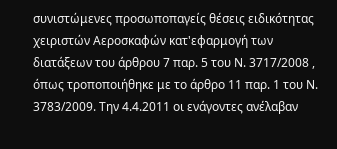συνιστώμενες προσωποπαγείς θέσεις ειδικότητας χειριστών Αεροσκαφών κατ'εφαρμογή των διατάξεων του άρθρου 7 παρ. 5 του Ν. 3717/2008 , όπως τροποποιήθηκε με το άρθρο 11 παρ. 1 του Ν. 3783/2009. Την 4.4.2011 οι ενάγοντες ανέλαβαν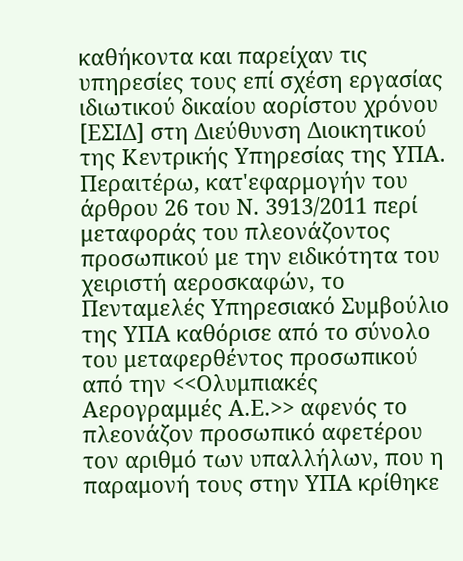καθήκοντα και παρείχαν τις υπηρεσίες τους επί σχέση εργασίας ιδιωτικού δικαίου αορίστου χρόνου [ΕΣΙΔ] στη Διεύθυνση Διοικητικού της Κεντρικής Υπηρεσίας της ΥΠΑ. Περαιτέρω, κατ'εφαρμογήν του άρθρου 26 του Ν. 3913/2011 περί μεταφοράς του πλεονάζοντος προσωπικού με την ειδικότητα του χειριστή αεροσκαφών, το Πενταμελές Υπηρεσιακό Συμβούλιο της ΥΠΑ καθόρισε από το σύνολο του μεταφερθέντος προσωπικού από την <<Ολυμπιακές Αερογραμμές Α.Ε.>> αφενός το πλεονάζον προσωπικό αφετέρου τον αριθμό των υπαλλήλων, που η παραμονή τους στην ΥΠΑ κρίθηκε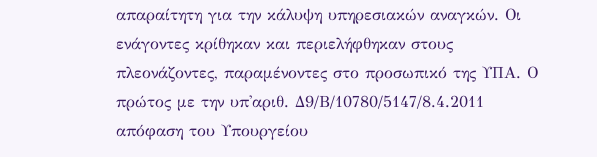απαραίτητη για την κάλυψη υπηρεσιακών αναγκών. Οι ενάγοντες κρίθηκαν και περιελήφθηκαν στους πλεονάζοντες, παραμένοντες στο προσωπικό της ΥΠΑ. Ο πρώτος με την υπ'αριθ. Δ9/Β/10780/5147/8.4.2011 απόφαση του Υπουργείου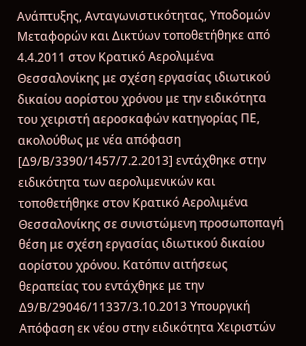Ανάπτυξης, Ανταγωνιστικότητας, Υποδομών Μεταφορών και Δικτύων τοποθετήθηκε από 4.4.2011 στον Κρατικό Αερολιμένα Θεσσαλονίκης με σχέση εργασίας ιδιωτικού δικαίου αορίστου χρόνου με την ειδικότητα του χειριστή αεροσκαφών κατηγορίας ΠΕ, ακολούθως με νέα απόφαση [Δ9/Β/3390/1457/7.2.2013] εντάχθηκε στην ειδικότητα των αερολιμενικών και τοποθετήθηκε στον Κρατικό Αερολιμένα Θεσσαλονίκης σε συνιστώμενη προσωποπαγή θέση με σχέση εργασίας ιδιωτικού δικαίου αορίστου χρόνου. Κατόπιν αιτήσεως θεραπείας του εντάχθηκε με την Δ9/Β/29046/11337/3.10.2013 Υπουργική Απόφαση εκ νέου στην ειδικότητα Χειριστών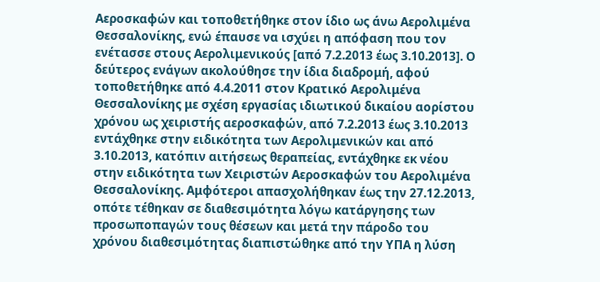Αεροσκαφών και τοποθετήθηκε στον ίδιο ως άνω Αερολιμένα Θεσσαλονίκης, ενώ έπαυσε να ισχύει η απόφαση που τον ενέτασσε στους Αερολιμενικούς [από 7.2.2013 έως 3.10.2013]. Ο δεύτερος ενάγων ακολούθησε την ίδια διαδρομή, αφού τοποθετήθηκε από 4.4.2011 στον Κρατικό Αερολιμένα Θεσσαλονίκης με σχέση εργασίας ιδιωτικού δικαίου αορίστου χρόνου ως χειριστής αεροσκαφών, από 7.2.2013 έως 3.10.2013 εντάχθηκε στην ειδικότητα των Αερολιμενικών και από 3.10.2013, κατόπιν αιτήσεως θεραπείας, εντάχθηκε εκ νέου στην ειδικότητα των Χειριστών Αεροσκαφών του Αερολιμένα Θεσσαλονίκης. Αμφότεροι απασχολήθηκαν έως την 27.12.2013, οπότε τέθηκαν σε διαθεσιμότητα λόγω κατάργησης των προσωποπαγών τους θέσεων και μετά την πάροδο του χρόνου διαθεσιμότητας διαπιστώθηκε από την ΥΠΑ η λύση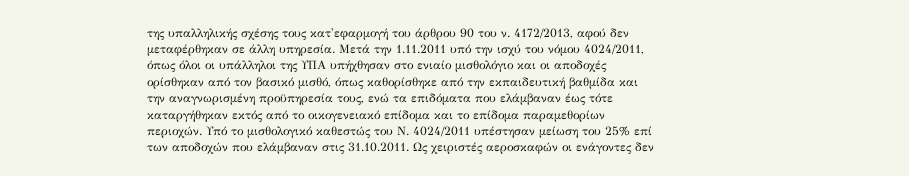της υπαλληλικής σχέσης τους κατ'εφαρμογή του άρθρου 90 του ν. 4172/2013, αφού δεν μεταφέρθηκαν σε άλλη υπηρεσία. Μετά την 1.11.2011 υπό την ισχύ του νόμου 4024/2011, όπως όλοι οι υπάλληλοι της ΥΠΑ υπήχθησαν στο ενιαίο μισθολόγιο και οι αποδοχές ορίσθηκαν από τον βασικό μισθό, όπως καθορίσθηκε από την εκπαιδευτική βαθμίδα και την αναγνωρισμένη προϋπηρεσία τους, ενώ τα επιδόματα που ελάμβαναν έως τότε καταργήθηκαν εκτός από το οικογενειακό επίδομα και το επίδομα παραμεθορίων περιοχών. Υπό το μισθολογικό καθεστώς του Ν. 4024/2011 υπέστησαν μείωση του 25% επί των αποδοχών που ελάμβαναν στις 31.10.2011. Ως χειριστές αεροσκαφών οι ενάγοντες δεν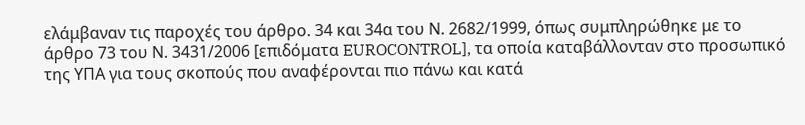ελάμβαναν τις παροχές του άρθρο. 34 και 34α του Ν. 2682/1999, όπως συμπληρώθηκε με το άρθρο 73 του Ν. 3431/2006 [επιδόματα EUROCONTROL], τα οποία καταβάλλονταν στο προσωπικό της ΥΠΑ για τους σκοπούς που αναφέρονται πιο πάνω και κατά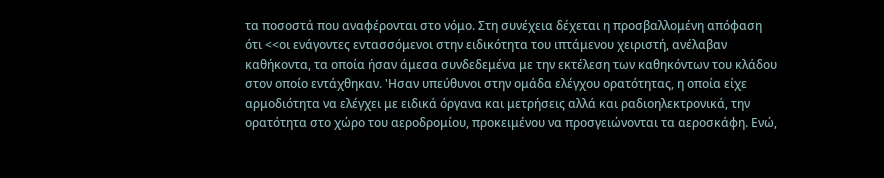τα ποσοστά που αναφέρονται στο νόμο. Στη συνέχεια δέχεται η προσβαλλομένη απόφαση ότι <<οι ενάγοντες εντασσόμενοι στην ειδικότητα του ιπτάμενου χειριστή, ανέλαβαν καθήκοντα, τα οποία ήσαν άμεσα συνδεδεμένα με την εκτέλεση των καθηκόντων του κλάδου στον οποίο εντάχθηκαν. 'Ησαν υπεύθυνοι στην ομάδα ελέγχου ορατότητας, η οποία είχε αρμοδιότητα να ελέγχει με ειδικά όργανα και μετρήσεις αλλά και ραδιοηλεκτρονικά, την ορατότητα στο χώρο του αεροδρομίου, προκειμένου να προσγειώνονται τα αεροσκάφη. Ενώ,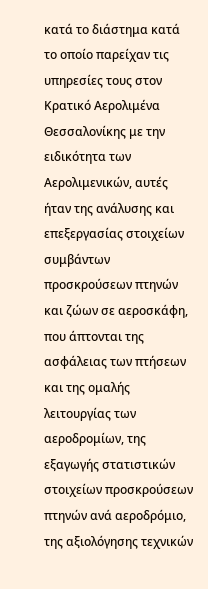κατά το διάστημα κατά το οποίο παρείχαν τις υπηρεσίες τους στον Κρατικό Αερολιμένα Θεσσαλονίκης με την ειδικότητα των Αερολιμενικών, αυτές ήταν της ανάλυσης και επεξεργασίας στοιχείων συμβάντων προσκρούσεων πτηνών και ζώων σε αεροσκάφη, που άπτονται της ασφάλειας των πτήσεων και της ομαλής λειτουργίας των αεροδρομίων, της εξαγωγής στατιστικών στοιχείων προσκρούσεων πτηνών ανά αεροδρόμιο, της αξιολόγησης τεχνικών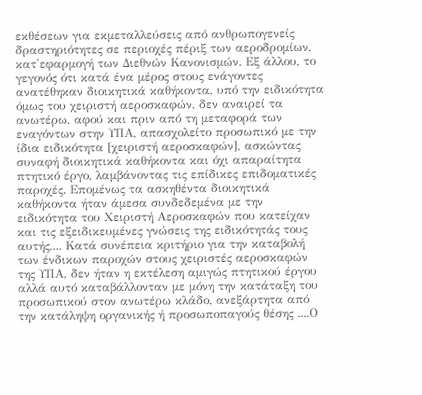εκθέσεων για εκμεταλλεύσεις από ανθρωπογενείς δραστηριότητες σε περιοχές πέριξ των αεροδρομίων, κατ'εφαρμογή των Διεθνών Κανονισμών. Εξ άλλου, το γεγονός ότι κατά ένα μέρος στους ενάγοντες ανατέθηκαν διοικητικά καθήκοντα, υπό την ειδικότητα όμως του χειριστή αεροσκαφών, δεν αναιρεί τα ανωτέρω, αφού και πριν από τη μεταφορά των εναγόντων στην ΥΠΑ, απασχολείτο προσωπικό με την ίδια ειδικότητα [χειριστή αεροσκαφών], ασκώντας συναφή διοικητικά καθήκοντα και όχι απαραίτητα πτητικό έργο, λαμβάνοντας τις επίδικες επιδοματικές παροχές. Επομένως τα ασκηθέντα διοικητικά καθήκοντα ήταν άμεσα συνδεδεμένα με την ειδικότητα του Χειριστή Αεροσκαφών που κατείχαν και τις εξειδικευμένες γνώσεις της ειδικότητάς τους αυτής,... Κατά συνέπεια κριτήριο για την καταβολή των ένδικων παροχών στους χειριστές αεροσκαφών της ΥΠΑ, δεν ήταν η εκτέλεση αμιγώς πτητικού έργου αλλά αυτό καταβάλλονταν με μόνη την κατάταξη του προσωπικού στον ανωτέρω κλάδο, ανεξάρτητα από την κατάληψη οργανικής ή προσωποπαγούς θέσης ....Ο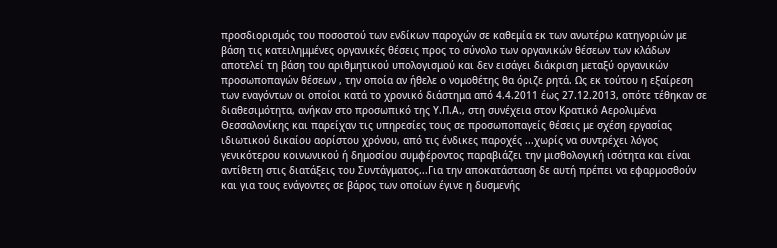προσδιορισμός του ποσοστού των ενδίκων παροχών σε καθεμία εκ των ανωτέρω κατηγοριών με βάση τις κατειλημμένες οργανικές θέσεις προς το σύνολο των οργανικών θέσεων των κλάδων αποτελεί τη βάση του αριθμητικού υπολογισμού και δεν εισάγει διάκριση μεταξύ οργανικών προσωποπαγών θέσεων , την οποία αν ήθελε ο νομοθέτης θα όριζε ρητά. Ως εκ τούτου η εξαίρεση των εναγόντων οι οποίοι κατά το χρονικό διάστημα από 4.4.2011 έως 27.12.2013, οπότε τέθηκαν σε διαθεσιμότητα, ανήκαν στο προσωπικό της Υ.Π.Α., στη συνέχεια στον Κρατικό Αερολιμένα Θεσσαλονίκης και παρείχαν τις υπηρεσίες τους σε προσωποπαγείς θέσεις με σχέση εργασίας ιδιωτικού δικαίου αορίστου χρόνου, από τις ένδικες παροχές ...χωρίς να συντρέχει λόγος γενικότερου κοινωνικού ή δημοσίου συμφέροντος παραβιάζει την μισθολογική ισότητα και είναι αντίθετη στις διατάξεις του Συντάγματος...Για την αποκατάσταση δε αυτή πρέπει να εφαρμοσθούν και για τους ενάγοντες σε βάρος των οποίων έγινε η δυσμενής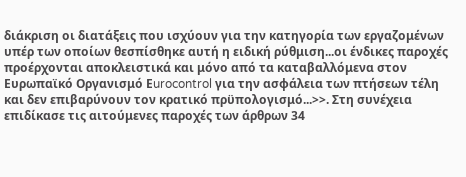διάκριση οι διατάξεις που ισχύουν για την κατηγορία των εργαζομένων υπέρ των οποίων θεσπίσθηκε αυτή η ειδική ρύθμιση...οι ένδικες παροχές προέρχονται αποκλειστικά και μόνο από τα καταβαλλόμενα στον Ευρωπαϊκό Οργανισμό Εurocontrol για την ασφάλεια των πτήσεων τέλη και δεν επιβαρύνουν τον κρατικό πρϋπολογισμό...>>. Στη συνέχεια επιδίκασε τις αιτούμενες παροχές των άρθρων 34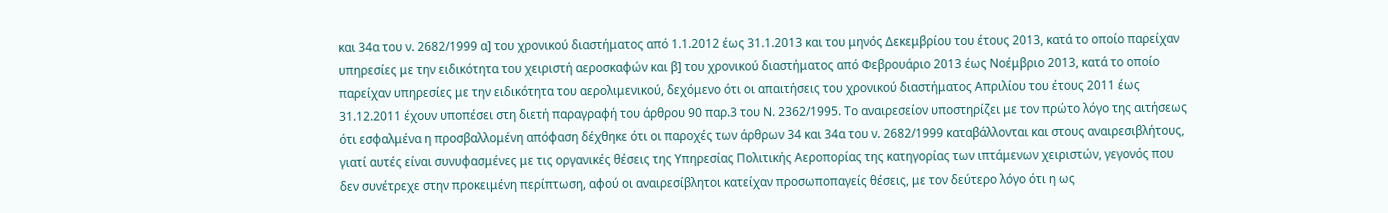και 34α του ν. 2682/1999 α] του χρονικού διαστήματος από 1.1.2012 έως 31.1.2013 και του μηνός Δεκεμβρίου του έτους 2013, κατά το οποίο παρείχαν υπηρεσίες με την ειδικότητα του χειριστή αεροσκαφών και β] του χρονικού διαστήματος από Φεβρουάριο 2013 έως Νοέμβριο 2013, κατά το οποίο παρείχαν υπηρεσίες με την ειδικότητα του αερολιμενικού, δεχόμενο ότι οι απαιτήσεις του χρονικού διαστήματος Απριλίου του έτους 2011 έως 31.12.2011 έχουν υποπέσει στη διετή παραγραφή του άρθρου 90 παρ.3 του Ν. 2362/1995. Το αναιρεσείον υποστηρίζει με τον πρώτο λόγο της αιτήσεως ότι εσφαλμένα η προσβαλλομένη απόφαση δέχθηκε ότι οι παροχές των άρθρων 34 και 34α του ν. 2682/1999 καταβάλλονται και στους αναιρεσιβλήτους, γιατί αυτές είναι συνυφασμένες με τις οργανικές θέσεις της Υπηρεσίας Πολιτικής Αεροπορίας της κατηγορίας των ιπτάμενων χειριστών, γεγονός που δεν συνέτρεχε στην προκειμένη περίπτωση, αφού οι αναιρεσίβλητοι κατείχαν προσωποπαγείς θέσεις, με τον δεύτερο λόγο ότι η ως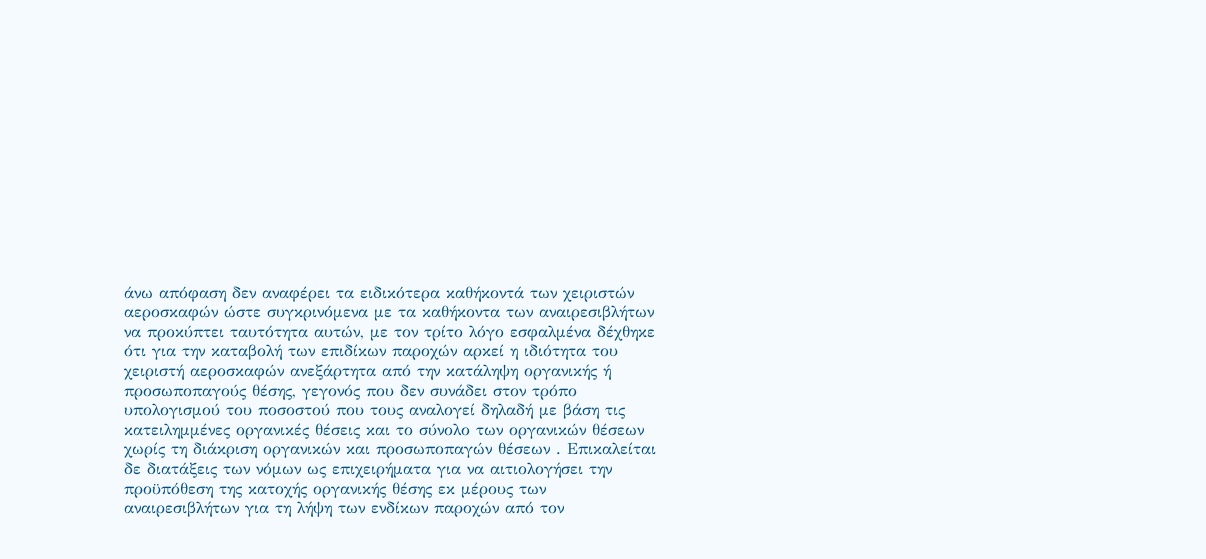άνω απόφαση δεν αναφέρει τα ειδικότερα καθήκοντά των χειριστών αεροσκαφών ώστε συγκρινόμενα με τα καθήκοντα των αναιρεσιβλήτων να προκύπτει ταυτότητα αυτών, με τον τρίτο λόγο εσφαλμένα δέχθηκε ότι για την καταβολή των επιδίκων παροχών αρκεί η ιδιότητα του χειριστή αεροσκαφών ανεξάρτητα από την κατάληψη οργανικής ή προσωποπαγούς θέσης, γεγονός που δεν συνάδει στον τρόπο υπολογισμού του ποσοστού που τους αναλογεί δηλαδή με βάση τις κατειλημμένες οργανικές θέσεις και το σύνολο των οργανικών θέσεων χωρίς τη διάκριση οργανικών και προσωποπαγών θέσεων . Επικαλείται δε διατάξεις των νόμων ως επιχειρήματα για να αιτιολογήσει την προϋπόθεση της κατοχής οργανικής θέσης εκ μέρους των αναιρεσιβλήτων για τη λήψη των ενδίκων παροχών από τον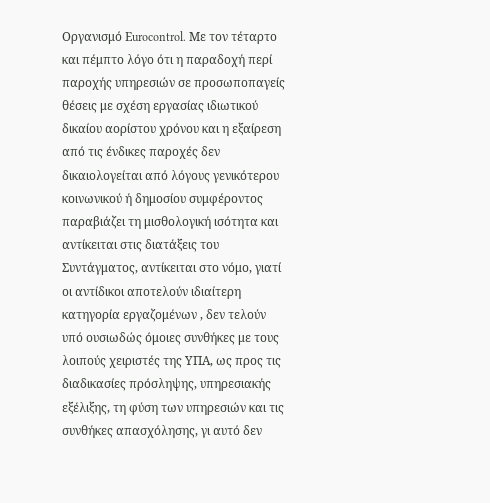Οργανισμό Εurocontrol. Με τον τέταρτο και πέμπτο λόγο ότι η παραδοχή περί παροχής υπηρεσιών σε προσωποπαγείς θέσεις με σχέση εργασίας ιδιωτικού δικαίου αορίστου χρόνου και η εξαίρεση από τις ένδικες παροχές δεν δικαιολογείται από λόγους γενικότερου κοινωνικού ή δημοσίου συμφέροντος παραβιάζει τη μισθολογική ισότητα και αντίκειται στις διατάξεις του Συντάγματος, αντίκειται στο νόμο, γιατί οι αντίδικοι αποτελούν ιδιαίτερη κατηγορία εργαζομένων , δεν τελούν υπό ουσιωδώς όμοιες συνθήκες με τους λοιπούς χειριστές της ΥΠΑ, ως προς τις διαδικασίες πρόσληψης, υπηρεσιακής εξέλιξης, τη φύση των υπηρεσιών και τις συνθήκες απασχόλησης, γι αυτό δεν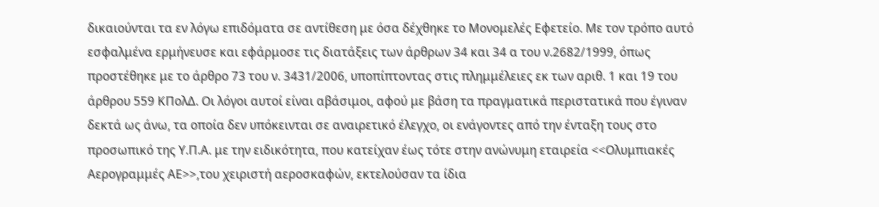δικαιούνται τα εν λόγω επιδόματα σε αντίθεση με όσα δέχθηκε το Μονομελές Εφετείο. Με τον τρόπο αυτό εσφαλμένα ερμήνευσε και εφάρμοσε τις διατάξεις των άρθρων 34 και 34 α του ν.2682/1999, όπως προστέθηκε με το άρθρο 73 του ν. 3431/2006, υποπίπτοντας στις πλημμέλειες εκ των αριθ. 1 και 19 του άρθρου 559 ΚΠολΔ. Οι λόγοι αυτοί είναι αβάσιμοι, αφού με βάση τα πραγματικά περιστατικά που έγιναν δεκτά ως άνω, τα οποία δεν υπόκεινται σε αναιρετικό έλεγχο, οι ενάγοντες από την ένταξη τους στο προσωπικό της Υ.Π.Α. με την ειδικότητα, που κατείχαν έως τότε στην ανώνυμη εταιρεία <<Ολυμπιακές Αερογραμμές ΑΕ>>,του χειριστή αεροσκαφών, εκτελούσαν τα ίδια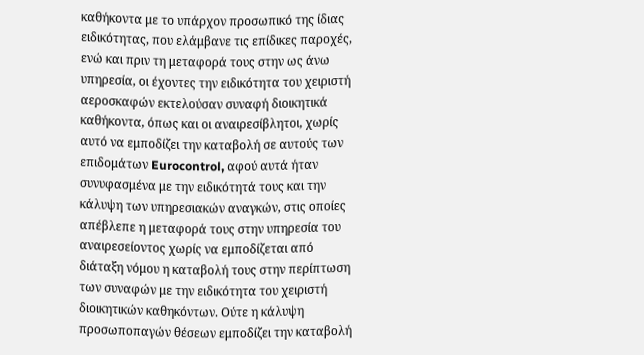καθήκοντα με το υπάρχον προσωπικό της ίδιας ειδικότητας, που ελάμβανε τις επίδικες παροχές, ενώ και πριν τη μεταφορά τους στην ως άνω υπηρεσία, οι έχοντες την ειδικότητα του χειριστή αεροσκαφών εκτελούσαν συναφή διοικητικά καθήκοντα, όπως και οι αναιρεσίβλητοι, χωρίς αυτό να εμποδίζει την καταβολή σε αυτούς των επιδομάτων Eurocontrol, αφού αυτά ήταν συνυφασμένα με την ειδικότητά τους και την κάλυψη των υπηρεσιακών αναγκών, στις οποίες απέβλεπε η μεταφορά τους στην υπηρεσία του αναιρεσείοντος χωρίς να εμποδίζεται από διάταξη νόμου η καταβολή τους στην περίπτωση των συναφών με την ειδικότητα του χειριστή διοικητικών καθηκόντων. Ούτε η κάλυψη προσωποπαγών θέσεων εμποδίζει την καταβολή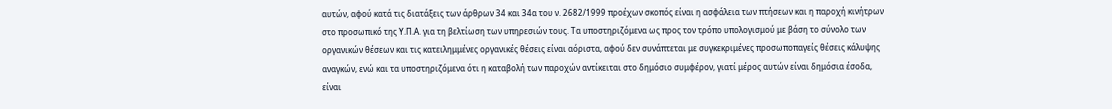αυτών, αφού κατά τις διατάξεις των άρθρων 34 και 34α του ν. 2682/1999 προέχων σκοπός είναι η ασφάλεια των πτήσεων και η παροχή κινήτρων στο προσωπικό της Υ.Π.Α. για τη βελτίωση των υπηρεσιών τους. Τα υποστηριζόμενα ως προς τον τρόπο υπολογισμού με βάση το σύνολο των οργανικών θέσεων και τις κατειλημμένες οργανικές θέσεις είναι αόριστα, αφού δεν συνάπτεται με συγκεκριμένες προσωποπαγείς θέσεις κάλυψης αναγκών, ενώ και τα υποστηριζόμενα ότι η καταβολή των παροχών αντίκειται στο δημόσιο συμφέρον, γιατί μέρος αυτών είναι δημόσια έσοδα, είναι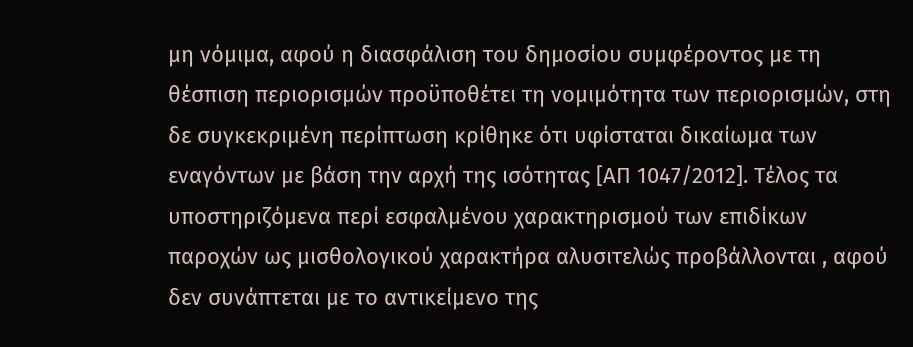μη νόμιμα, αφού η διασφάλιση του δημοσίου συμφέροντος με τη θέσπιση περιορισμών προϋποθέτει τη νομιμότητα των περιορισμών, στη δε συγκεκριμένη περίπτωση κρίθηκε ότι υφίσταται δικαίωμα των εναγόντων με βάση την αρχή της ισότητας [ΑΠ 1047/2012]. Τέλος τα υποστηριζόμενα περί εσφαλμένου χαρακτηρισμού των επιδίκων παροχών ως μισθολογικού χαρακτήρα αλυσιτελώς προβάλλονται , αφού δεν συνάπτεται με το αντικείμενο της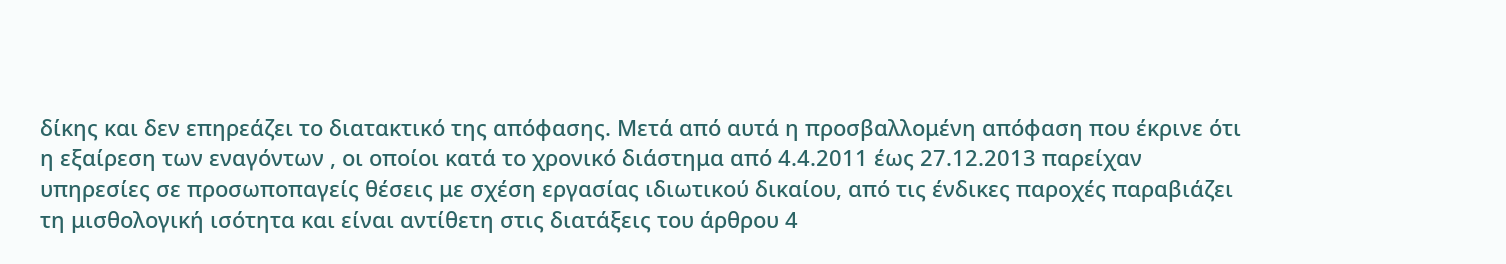δίκης και δεν επηρεάζει το διατακτικό της απόφασης. Μετά από αυτά η προσβαλλομένη απόφαση που έκρινε ότι η εξαίρεση των εναγόντων , οι οποίοι κατά το χρονικό διάστημα από 4.4.2011 έως 27.12.2013 παρείχαν υπηρεσίες σε προσωποπαγείς θέσεις με σχέση εργασίας ιδιωτικού δικαίου, από τις ένδικες παροχές παραβιάζει τη μισθολογική ισότητα και είναι αντίθετη στις διατάξεις του άρθρου 4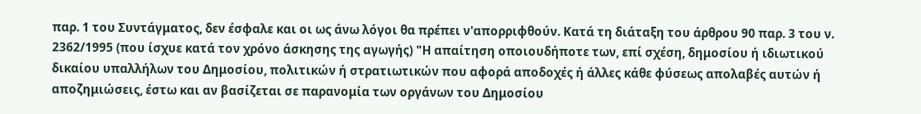παρ. 1 του Συντάγματος, δεν έσφαλε και οι ως άνω λόγοι θα πρέπει ν'απορριφθούν. Κατά τη διάταξη του άρθρου 90 παρ. 3 του ν. 2362/1995 (που ίσχυε κατά τον χρόνο άσκησης της αγωγής) "Η απαίτηση οποιουδήποτε των, επί σχέση, δημοσίου ή ιδιωτικού δικαίου υπαλλήλων του Δημοσίου, πολιτικών ή στρατιωτικών που αφορά αποδοχές ή άλλες κάθε φύσεως απολαβές αυτών ή αποζημιώσεις, έστω και αν βασίζεται σε παρανομία των οργάνων του Δημοσίου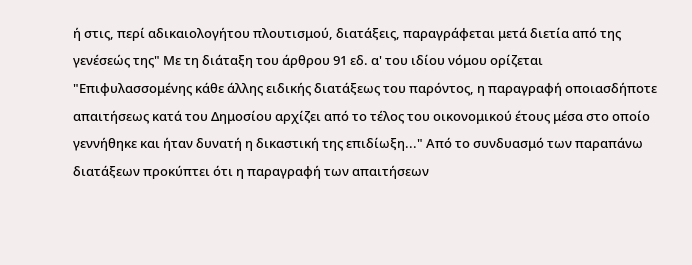ή στις, περί αδικαιολογήτου πλουτισμού, διατάξεις, παραγράφεται μετά διετία από της γενέσεώς της" Με τη διάταξη του άρθρου 91 εδ. α' του ιδίου νόμου ορίζεται "Επιφυλασσομένης κάθε άλλης ειδικής διατάξεως του παρόντος, η παραγραφή οποιασδήποτε απαιτήσεως κατά του Δημοσίου αρχίζει από το τέλος του οικονομικού έτους μέσα στο οποίο γεννήθηκε και ήταν δυνατή η δικαστική της επιδίωξη..." Από το συνδυασμό των παραπάνω διατάξεων προκύπτει ότι η παραγραφή των απαιτήσεων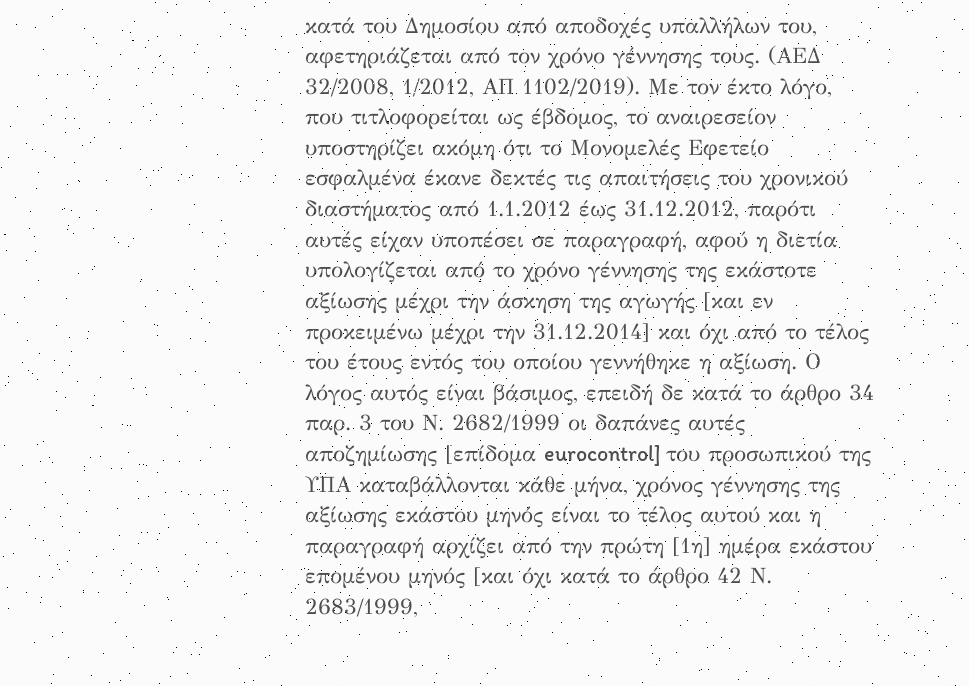κατά του Δημοσίου από αποδοχές υπαλλήλων του, αφετηριάζεται από τον χρόνο γέννησης τους. (ΑΕΔ 32/2008, 1/2012, ΑΠ 1102/2019). Με τον έκτο λόγο, που τιτλοφορείται ως έβδομος, το αναιρεσείον υποστηρίζει ακόμη ότι το Μονομελές Εφετείο εσφαλμένα έκανε δεκτές τις απαιτήσεις του χρονικού διαστήματος από 1.1.2012 έως 31.12.2012, παρότι αυτές είχαν υποπέσει σε παραγραφή, αφού η διετία υπολογίζεται από το χρόνο γέννησης της εκάστοτε αξίωσης μέχρι την άσκηση της αγωγής [και εν προκειμένω μέχρι την 31.12.2014] και όχι από το τέλος του έτους εντός του οποίου γεννήθηκε η αξίωση. Ο λόγος αυτός είναι βάσιμος, επειδή δε κατά το άρθρο 34 παρ. 3 του Ν. 2682/1999 οι δαπάνες αυτές αποζημίωσης [επίδομα eurocontrol] του προσωπικού της ΥΠΑ καταβάλλονται κάθε μήνα, χρόνος γέννησης της αξίωσης εκάστου μηνός είναι το τέλος αυτού και η παραγραφή αρχίζει από την πρώτη [1η] ημέρα εκάστου επομένου μηνός [και όχι κατά το άρθρο 42 Ν. 2683/1999,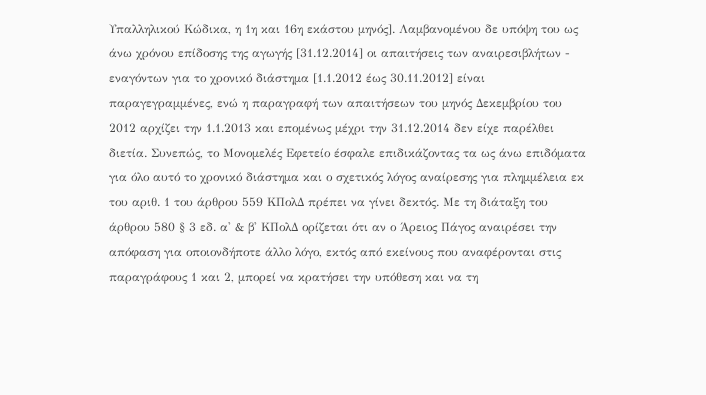Υπαλληλικού Κώδικα, η 1η και 16η εκάστου μηνός]. Λαμβανομένου δε υπόψη του ως άνω χρόνου επίδοσης της αγωγής [31.12.2014] οι απαιτήσεις των αναιρεσιβλήτων - εναγόντων για το χρονικό διάστημα [1.1.2012 έως 30.11.2012] είναι παραγεγραμμένες, ενώ η παραγραφή των απαιτήσεων του μηνός Δεκεμβρίου του 2012 αρχίζει την 1.1.2013 και επομένως μέχρι την 31.12.2014 δεν είχε παρέλθει διετία. Συνεπώς, το Μονομελές Εφετείο έσφαλε επιδικάζοντας τα ως άνω επιδόματα για όλο αυτό το χρονικό διάστημα και ο σχετικός λόγος αναίρεσης για πλημμέλεια εκ του αριθ. 1 του άρθρου 559 ΚΠολΔ πρέπει να γίνει δεκτός. Με τη διάταξη του άρθρου 580 § 3 εδ. α' & β' ΚΠολΔ ορίζεται ότι αν ο Άρειος Πάγος αναιρέσει την απόφαση για οποιονδήποτε άλλο λόγο, εκτός από εκείνους που αναφέρονται στις παραγράφους 1 και 2, μπορεί να κρατήσει την υπόθεση και να τη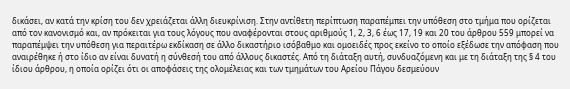δικάσει, αν κατά την κρίση του δεν χρειάζεται άλλη διευκρίνιση. Στην αντίθετη περίπτωση παραπέμπει την υπόθεση στο τμήμα που ορίζεται από τον κανονισμό και, αν πρόκειται για τους λόγους που αναφέρονται στους αριθμούς 1, 2, 3, 6 έως 17, 19 και 20 του άρθρου 559 μπορεί να παραπέμψει την υπόθεση για περαιτέρω εκδίκαση σε άλλο δικαστήριο ισόβαθμο και ομοειδές προς εκείνο το οποίο εξέδωσε την απόφαση που αναιρέθηκε ή στο ίδιο αν είναι δυνατή η σύνθεσή του από άλλους δικαστές. Από τη διάταξη αυτή, συνδυαζόμενη και με τη διάταξη της § 4 του ίδιου άρθρου, η οποία ορίζει ότι οι αποφάσεις της ολομέλειας και των τμημάτων του Αρείου Πάγου δεσμεύουν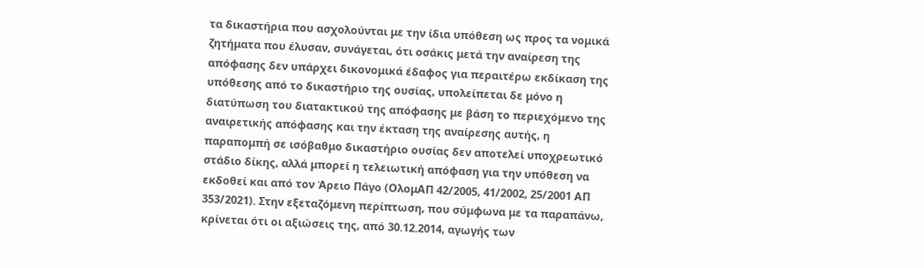τα δικαστήρια που ασχολούνται με την ίδια υπόθεση ως προς τα νομικά ζητήματα που έλυσαν, συνάγεται, ότι οσάκις μετά την αναίρεση της απόφασης δεν υπάρχει δικονομικά έδαφος για περαιτέρω εκδίκαση της υπόθεσης από το δικαστήριο της ουσίας, υπολείπεται δε μόνο η διατύπωση του διατακτικού της απόφασης με βάση το περιεχόμενο της αναιρετικής απόφασης και την έκταση της αναίρεσης αυτής, η παραπομπή σε ισόβαθμο δικαστήριο ουσίας δεν αποτελεί υποχρεωτικό στάδιο δίκης, αλλά μπορεί η τελειωτική απόφαση για την υπόθεση να εκδοθεί και από τον Άρειο Πάγο (ΟλομΑΠ 42/2005, 41/2002, 25/2001 ΑΠ 353/2021). Στην εξεταζόμενη περίπτωση, που σύμφωνα με τα παραπάνω, κρίνεται ότι οι αξιώσεις της, από 30.12.2014, αγωγής των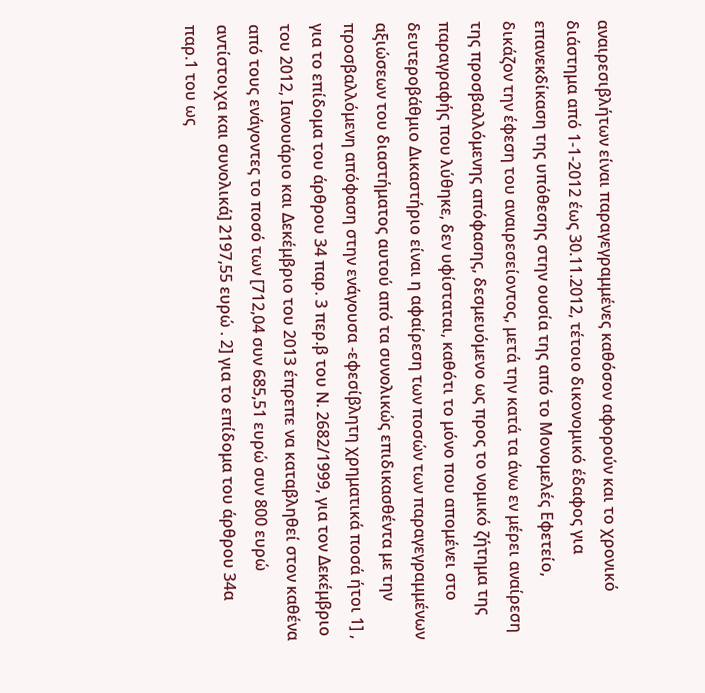αναιρεσιβλήτων είναι παραγεγραμμένες καθόσον αφορούν και το χρονικό διάστημα από 1-1-2012 έως 30.11.2012, τέτοιο δικονομικό έδαφος για επανεκδίκαση της υπόθεσης στην ουσία της από το Μονομελές Εφετείο, δικάζον την έφεση του αναιρεσείοντος, μετά την κατά τα άνω εν μέρει αναίρεση της προσβαλλόμενης απόφασης, δεσμευόμενο ως προς το νομικό ζήτημα της παραγραφής που λύθηκε, δεν υφίσταται, καθότι το μόνο που απομένει στο δευτεροβάθμιο Δικαστήριο είναι η αφαίρεση των ποσών των παραγεγραμμένων αξιώσεων του διαστήματος αυτού από τα συνολικώς επιδικασθέντα με την προσβαλλόμενη απόφαση στην ενάγουσα -εφεσίβλητη χρηματικά ποσά ήτοι 1] , για το επίδομα του άρθρου 34 παρ. 3 περ.β του Ν. 2682/1999, για τον Δεκέμβριο του 2012, Ιανουάριο και Δεκέμβριο του 2013 έπρεπε να καταβληθεί στον καθένα από τους ενάγοντες το ποσό των [712,04 συν 685,51 ευρώ συν 800 ευρώ αντίστοιχα και συνολικά] 2197,55 ευρώ . 2] για το επίδομα του άρθρου 34α παρ.1 του ως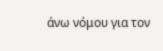άνω νόμου για τον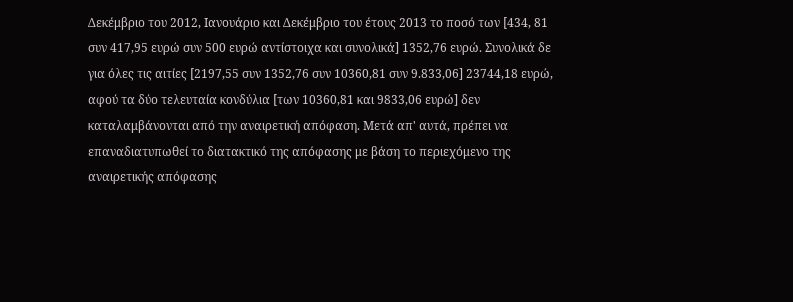Δεκέμβριο του 2012, Ιανουάριο και Δεκέμβριο του έτους 2013 το ποσό των [434, 81 συν 417,95 ευρώ συν 500 ευρώ αντίστοιχα και συνολικά] 1352,76 ευρώ. Συνολικά δε για όλες τις αιτίες [2197,55 συν 1352,76 συν 10360,81 συν 9.833,06] 23744,18 ευρώ, αφού τα δύο τελευταία κονδύλια [των 10360,81 και 9833,06 ευρώ] δεν καταλαμβάνονται από την αναιρετική απόφαση. Μετά απ' αυτά, πρέπει να επαναδιατυπωθεί το διατακτικό της απόφασης με βάση το περιεχόμενο της αναιρετικής απόφασης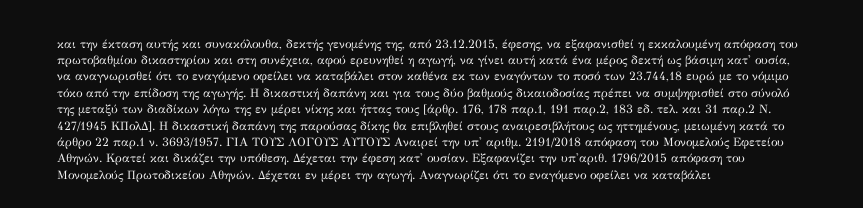και την έκταση αυτής και συνακόλουθα, δεκτής γενομένης της, από 23.12.2015, έφεσης, να εξαφανισθεί η εκκαλουμένη απόφαση του πρωτοβαθμίου δικαστηρίου και στη συνέχεια, αφού ερευνηθεί η αγωγή, να γίνει αυτή κατά ένα μέρος δεκτή ως βάσιμη κατ' ουσία, να αναγνωρισθεί ότι το εναγόμενο οφείλει να καταβάλει στον καθένα εκ των εναγόντων το ποσό των 23.744,18 ευρώ με το νόμιμο τόκο από την επίδοση της αγωγής. Η δικαστική δαπάνη και για τους δύο βαθμούς δικαιοδοσίας πρέπει να συμψηφισθεί στο σύνολό της μεταξύ των διαδίκων λόγω της εν μέρει νίκης και ήττας τους [άρθρ. 176, 178 παρ.1, 191 παρ.2, 183 εδ. τελ. και 31 παρ.2 Ν. 427/1945 ΚΠολΔ]. Η δικαστική δαπάνη της παρούσας δίκης θα επιβληθεί στους αναιρεσιβλήτους ως ηττημένους, μειωμένη κατά το άρθρο 22 παρ.1 ν. 3693/1957. ΓΙΑ ΤΟΥΣ ΛΟΓΟΥΣ ΑΥΤΟΥΣ Αναιρεί την υπ' αριθμ. 2191/2018 απόφαση του Μονομελούς Εφετείου Αθηνών. Κρατεί και δικάζει την υπόθεση. Δέχεται την έφεση κατ' ουσίαν. Εξαφανίζει την υπ'αριθ. 1796/2015 απόφαση του Μονομελούς Πρωτοδικείου Αθηνών. Δέχεται εν μέρει την αγωγή. Αναγνωρίζει ότι το εναγόμενο οφείλει να καταβάλει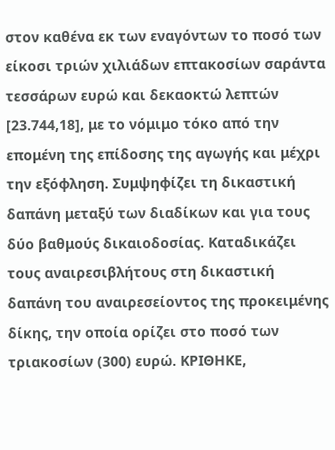στον καθένα εκ των εναγόντων το ποσό των είκοσι τριών χιλιάδων επτακοσίων σαράντα τεσσάρων ευρώ και δεκαοκτώ λεπτών [23.744,18], με το νόμιμο τόκο από την επομένη της επίδοσης της αγωγής και μέχρι την εξόφληση. Συμψηφίζει τη δικαστική δαπάνη μεταξύ των διαδίκων και για τους δύο βαθμούς δικαιοδοσίας. Καταδικάζει τους αναιρεσιβλήτους στη δικαστική δαπάνη του αναιρεσείοντος της προκειμένης δίκης, την οποία ορίζει στο ποσό των τριακοσίων (300) ευρώ. ΚΡΙΘΗΚΕ,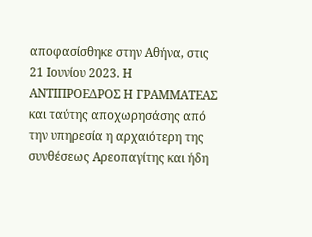αποφασίσθηκε στην Αθήνα, στις 21 Ιουνίου 2023. Η ΑΝΤΙΠΡΟΕΔΡΟΣ Η ΓΡΑΜΜΑΤΕΑΣ και ταύτης αποχωρησάσης από την υπηρεσία η αρχαιότερη της συνθέσεως Αρεοπαγίτης και ήδη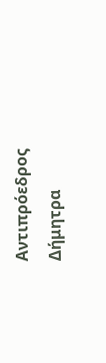Αντιπρόεδρος Δήμητρα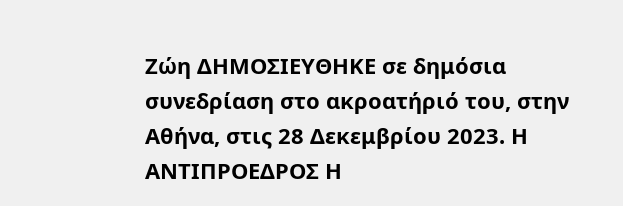Ζώη ΔΗΜΟΣΙΕΥΘΗΚΕ σε δημόσια συνεδρίαση στο ακροατήριό του, στην Αθήνα, στις 28 Δεκεμβρίου 2023. Η ΑΝΤΙΠΡΟΕΔΡΟΣ Η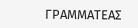ΓΡΑΜΜΑΤΕΑΣ